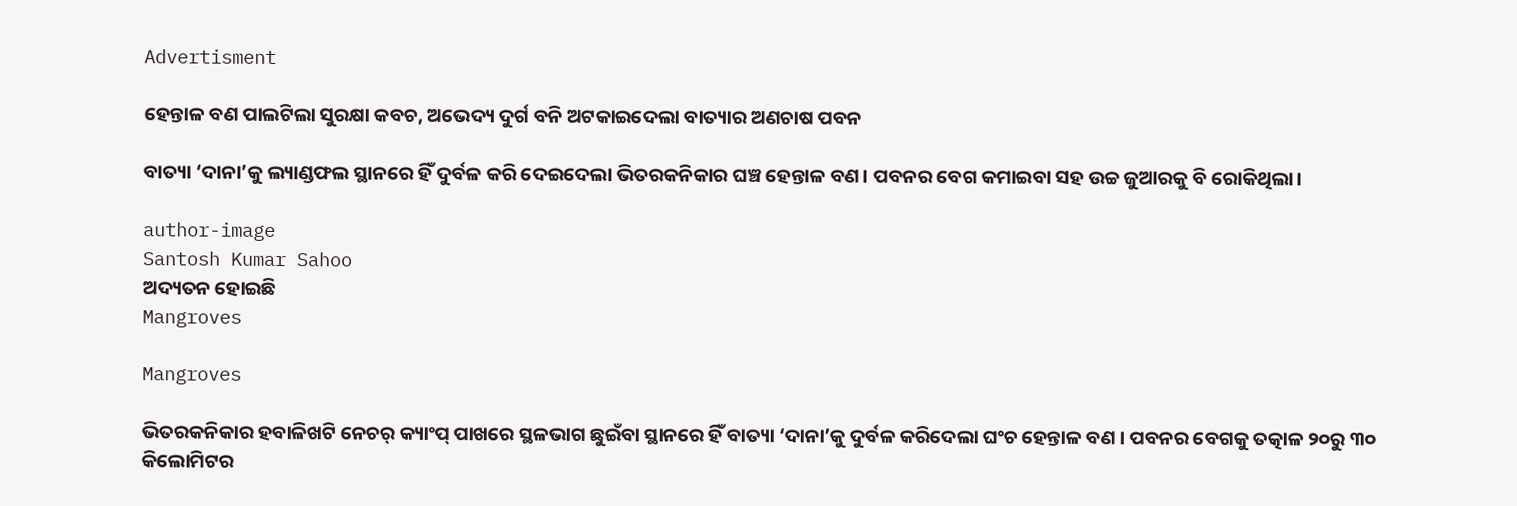Advertisment

ହେନ୍ତାଳ ବଣ ପାଲଟିଲା ସୁରକ୍ଷା କବଚ, ଅଭେଦ୍ୟ ଦୁର୍ଗ ବନି ଅଟକାଇଦେଲା ବାତ୍ୟାର ଅଣଚାଷ ପବନ

ବାତ୍ୟା ‘ଦାନା’କୁ ଲ୍ୟାଣ୍ଡଫଲ ସ୍ଥାନରେ ହିଁ ଦୁର୍ବଳ କରି ଦେଇଦେଲା ଭିତରକନିକାର ଘଞ୍ଚ ହେନ୍ତାଳ ବଣ। ପବନର ବେଗ କମାଇବା ସହ ଉଚ୍ଚ ଜୁଆରକୁ ବି ରୋକିଥିଲା।

author-image
Santosh Kumar Sahoo
ଅଦ୍ୟତନ ହୋଇଛି
Mangroves

Mangroves

ଭିତରକନିକାର ହବାଳିଖଟି ନେଚର୍ କ୍ୟାଂପ୍ ପାଖରେ ସ୍ଥଳଭାଗ ଛୁଇଁବା ସ୍ଥାନରେ ହିଁ ବାତ୍ୟା ‘ଦାନା’କୁ ଦୁର୍ବଳ କରିଦେଲା ଘଂଚ ହେନ୍ତାଳ ବଣ । ପବନର ବେଗକୁ ତତ୍କାଳ ୨୦ରୁ ୩୦ କିଲୋମିଟର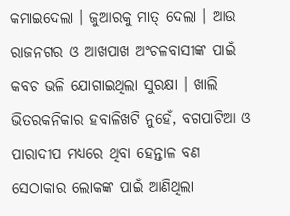କମାଇଦେଲା । ଜୁଆରକୁ ମାତ୍ ଦେଲା । ଆଉ ରାଜନଗର ଓ ଆଖପାଖ ଅଂଚଳବାସୀଙ୍କ ପାଇଁ କବଚ ଭଳି ଯୋଗାଇଥିଲା ସୁରକ୍ଷା । ଖାଲି ଭିତରକନିକାର ହବାଳିଖଟି ନୁହେଁ, ବଗପାଟିଆ ଓ ପାରାଦୀପ ମଧ୍ୟରେ ଥିବା ହେନ୍ତାଳ ବଣ ସେଠାକାର ଲୋକଙ୍କ ପାଇଁ ଆଣିଥିଲା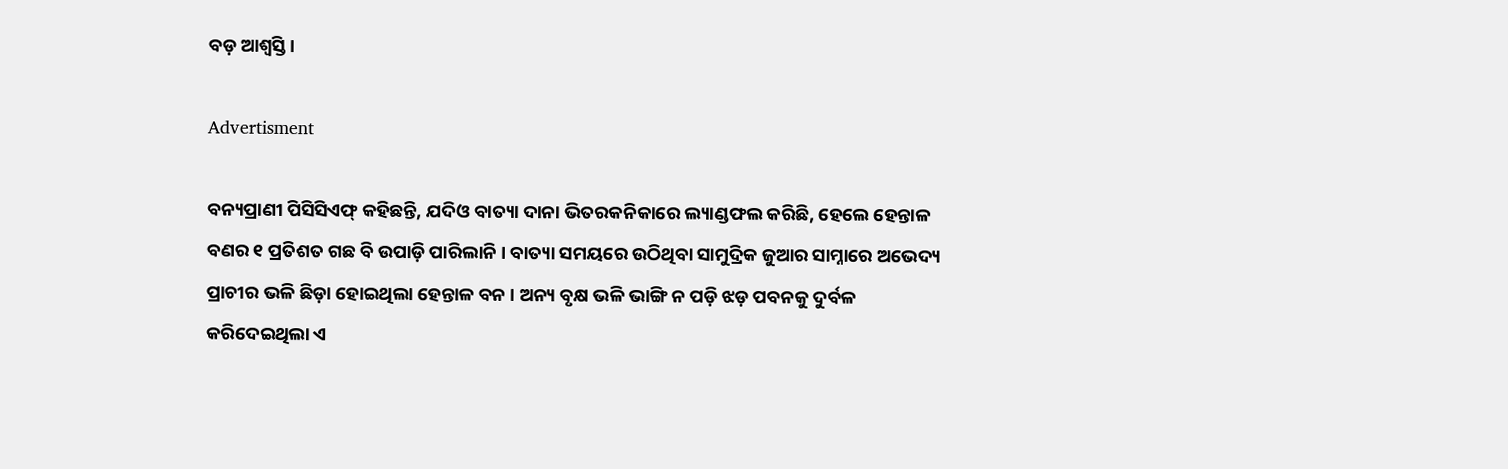ବଡ଼ ଆଶ୍ବସ୍ତି ।

Advertisment

ବନ୍ୟପ୍ରାଣୀ ପିସିସିଏଫ୍ କହିଛନ୍ତି, ଯଦିଓ ବାତ୍ୟା ଦାନା ଭିତରକନିକାରେ ଲ୍ୟାଣ୍ଡଫଲ କରିଛି, ହେଲେ ହେନ୍ତାଳ ବଣର ୧ ପ୍ରତିଶତ ଗଛ ବି ଉପାଡ଼ି ପାରିଲାନି । ବାତ୍ୟା ସମୟରେ ଉଠିଥିବା ସାମୁଦ୍ରିକ ଜୁଆର ସାମ୍ନାରେ ଅଭେଦ୍ୟ ପ୍ରାଚୀର ଭଳି ଛିଡ଼ା ହୋଇଥିଲା ହେନ୍ତାଳ ବନ । ଅନ୍ୟ ବୃକ୍ଷ ଭଳି ଭାଙ୍ଗି ନ ପଡ଼ି ଝଡ଼ ପବନକୁ ଦୁର୍ବଳ କରିଦେଇଥିଲା ଏ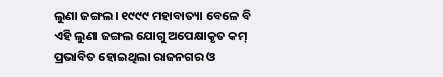ଲୁଣା ଜଙ୍ଗଲ। ୧୯୯୯ ମହାବାତ୍ୟା ବେଳେ ବି ଏହି ଲୁଣା ଜଙ୍ଗଲ ଯୋଗୁ ଅପେକ୍ଷାକୃତ କମ୍ ପ୍ରଭାବିତ ହୋଇଥିଲା ରାଜନଗର ଓ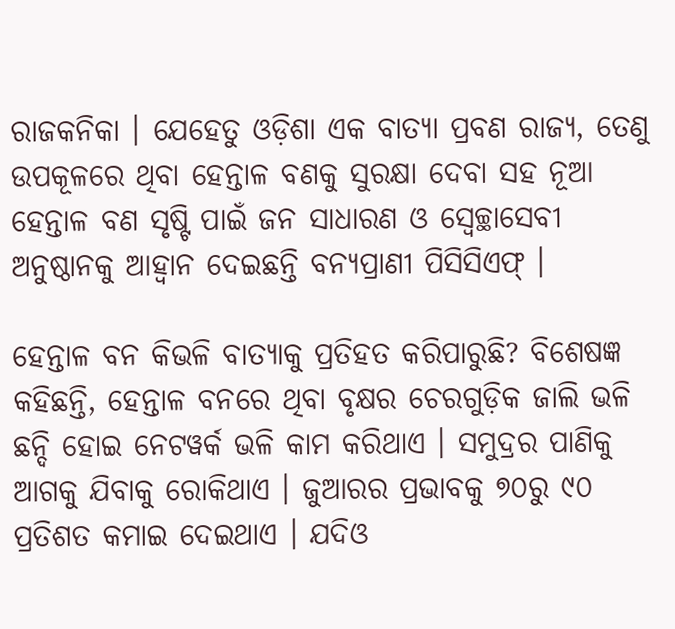ରାଜକନିକା । ଯେହେତୁ ଓଡ଼ିଶା ଏକ ବାତ୍ୟା ପ୍ରବଣ ରାଜ୍ୟ, ତେଣୁ ଉପକୂଳରେ ଥିବା ହେନ୍ତାଳ ବଣକୁ ସୁରକ୍ଷା ଦେବା ସହ ନୂଆ ହେନ୍ତାଳ ବଣ ସୃଷ୍ଟି ପାଇଁ ଜନ ସାଧାରଣ ଓ ସ୍ବେଚ୍ଛାସେବୀ ଅନୁଷ୍ଠାନକୁ ଆହ୍ବାନ ଦେଇଛନ୍ତି ବନ୍ୟପ୍ରାଣୀ ପିସିସିଏଫ୍ ।

ହେନ୍ତାଳ ବନ କିଭଳି ବାତ୍ୟାକୁ ପ୍ରତିହତ କରିପାରୁଛି? ବିଶେଷଜ୍ଞ କହିଛନ୍ତି, ହେନ୍ତାଳ ବନରେ ଥିବା ବୃକ୍ଷର ଚେରଗୁଡ଼ିକ ଜାଲି ଭଳି ଛନ୍ଦି ହୋଇ ନେଟୱର୍କ ଭଳି କାମ କରିଥାଏ । ସମୁଦ୍ରର ପାଣିକୁ ଆଗକୁ ଯିବାକୁ ରୋକିଥାଏ । ଜୁଆରର ପ୍ରଭାବକୁ ୭୦ରୁ ୯୦ ପ୍ରତିଶତ କମାଇ ଦେଇଥାଏ । ଯଦିଓ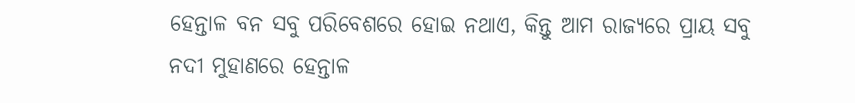ହେନ୍ତାଳ ବନ ସବୁ ପରିବେଶରେ ହୋଇ ନଥାଏ, କିନ୍ତୁ ଆମ ରାଜ୍ୟରେ ପ୍ରାୟ ସବୁ ନଦୀ ମୁହାଣରେ ହେନ୍ତାଳ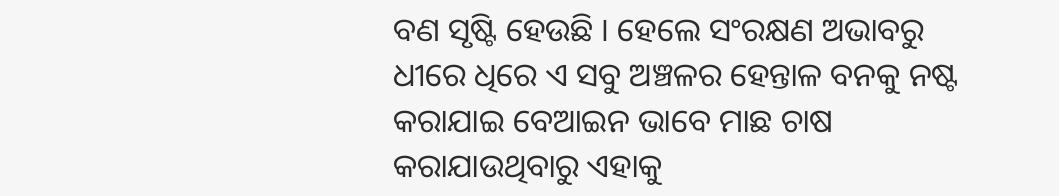ବଣ ସୃଷ୍ଟି ହେଉଛି । ହେଲେ ସଂରକ୍ଷଣ ଅଭାବରୁ ଧୀରେ ଧିରେ ଏ ସବୁ ଅଞ୍ଚଳର ହେନ୍ତାଳ ବନକୁ ନଷ୍ଟ କରାଯାଇ ବେଆଇନ ଭାବେ ମାଛ ଚାଷ କରାଯାଉଥିବାରୁ ଏହାକୁ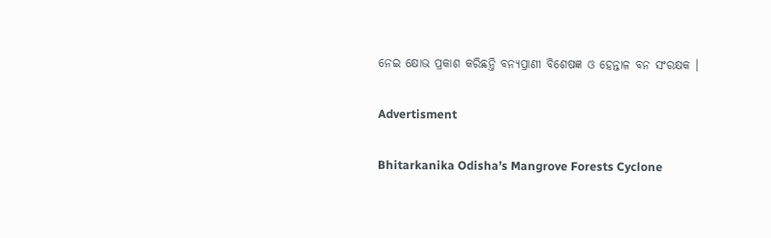ନେଇ କ୍ଷୋଭ ପ୍ରକାଶ କରିଛନ୍ତି ବନ୍ୟପ୍ରାଣୀ ବିଶେଷଜ୍ଞ ଓ ହେନ୍ତାଳ ବନ ସଂରକ୍ଷକ ।

Advertisment

Bhitarkanika Odisha’s Mangrove Forests Cyclone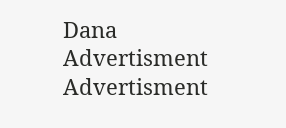Dana
Advertisment
Advertisment